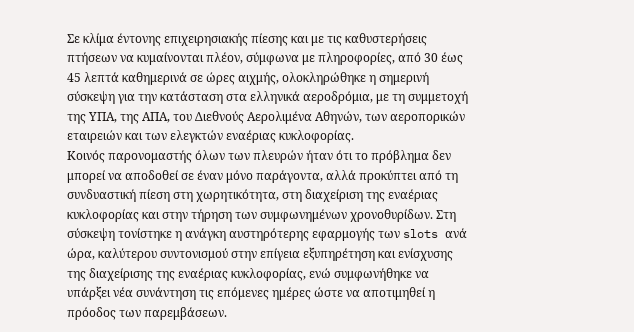Σε κλίμα έντονης επιχειρησιακής πίεσης και με τις καθυστερήσεις πτήσεων να κυμαίνονται πλέον, σύμφωνα με πληροφορίες, από 30 έως 45 λεπτά καθημερινά σε ώρες αιχμής, ολοκληρώθηκε η σημερινή σύσκεψη για την κατάσταση στα ελληνικά αεροδρόμια, με τη συμμετοχή της ΥΠΑ, της ΑΠΑ, του Διεθνούς Αερολιμένα Αθηνών, των αεροπορικών εταιρειών και των ελεγκτών εναέριας κυκλοφορίας.
Κοινός παρονομαστής όλων των πλευρών ήταν ότι το πρόβλημα δεν μπορεί να αποδοθεί σε έναν μόνο παράγοντα, αλλά προκύπτει από τη συνδυαστική πίεση στη χωρητικότητα, στη διαχείριση της εναέριας κυκλοφορίας και στην τήρηση των συμφωνημένων χρονοθυρίδων. Στη σύσκεψη τονίστηκε η ανάγκη αυστηρότερης εφαρμογής των slots ανά ώρα, καλύτερου συντονισμού στην επίγεια εξυπηρέτηση και ενίσχυσης της διαχείρισης της εναέριας κυκλοφορίας, ενώ συμφωνήθηκε να υπάρξει νέα συνάντηση τις επόμενες ημέρες ώστε να αποτιμηθεί η πρόοδος των παρεμβάσεων.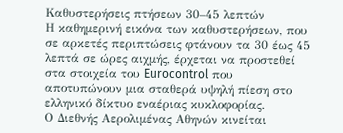Καθυστερήσεις πτήσεων 30–45 λεπτών
Η καθημερινή εικόνα των καθυστερήσεων, που σε αρκετές περιπτώσεις φτάνουν τα 30 έως 45 λεπτά σε ώρες αιχμής, έρχεται να προστεθεί στα στοιχεία του Eurocontrol που αποτυπώνουν μια σταθερά υψηλή πίεση στο ελληνικό δίκτυο εναέριας κυκλοφορίας.
Ο Διεθνής Αερολιμένας Αθηνών κινείται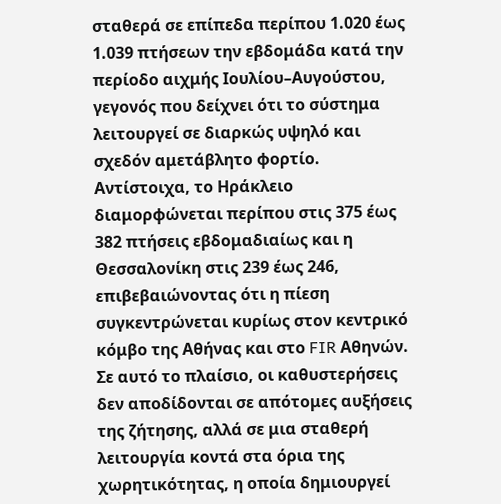σταθερά σε επίπεδα περίπου 1.020 έως 1.039 πτήσεων την εβδομάδα κατά την περίοδο αιχμής Ιουλίου–Αυγούστου, γεγονός που δείχνει ότι το σύστημα λειτουργεί σε διαρκώς υψηλό και σχεδόν αμετάβλητο φορτίο. Αντίστοιχα, το Ηράκλειο διαμορφώνεται περίπου στις 375 έως 382 πτήσεις εβδομαδιαίως και η Θεσσαλονίκη στις 239 έως 246, επιβεβαιώνοντας ότι η πίεση συγκεντρώνεται κυρίως στον κεντρικό κόμβο της Αθήνας και στο FIR Αθηνών.
Σε αυτό το πλαίσιο, οι καθυστερήσεις δεν αποδίδονται σε απότομες αυξήσεις της ζήτησης, αλλά σε μια σταθερή λειτουργία κοντά στα όρια της χωρητικότητας, η οποία δημιουργεί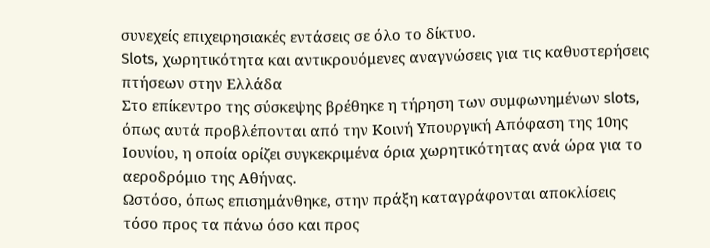συνεχείς επιχειρησιακές εντάσεις σε όλο το δίκτυο.
Slots, χωρητικότητα και αντικρουόμενες αναγνώσεις για τις καθυστερήσεις πτήσεων στην Ελλάδα
Στο επίκεντρο της σύσκεψης βρέθηκε η τήρηση των συμφωνημένων slots, όπως αυτά προβλέπονται από την Κοινή Υπουργική Απόφαση της 10ης Ιουνίου, η οποία ορίζει συγκεκριμένα όρια χωρητικότητας ανά ώρα για το αεροδρόμιο της Αθήνας.
Ωστόσο, όπως επισημάνθηκε, στην πράξη καταγράφονται αποκλίσεις τόσο προς τα πάνω όσο και προς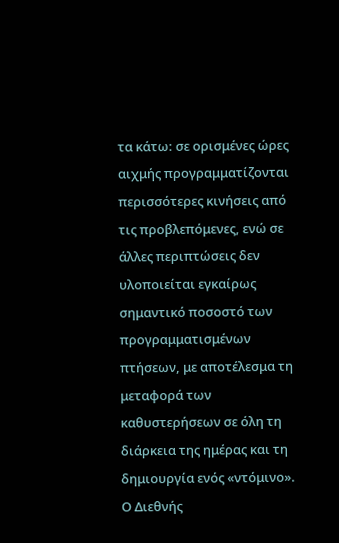τα κάτω: σε ορισμένες ώρες αιχμής προγραμματίζονται περισσότερες κινήσεις από τις προβλεπόμενες, ενώ σε άλλες περιπτώσεις δεν υλοποιείται εγκαίρως σημαντικό ποσοστό των προγραμματισμένων πτήσεων, με αποτέλεσμα τη μεταφορά των καθυστερήσεων σε όλη τη διάρκεια της ημέρας και τη δημιουργία ενός «ντόμινο».
Ο Διεθνής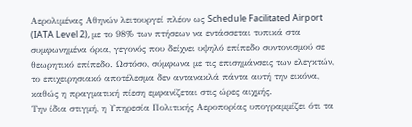Αερολιμένας Αθηνών λειτουργεί πλέον ως Schedule Facilitated Airport (IATA Level 2), με το 98% των πτήσεων να εντάσσεται τυπικά στα συμφωνημένα όρια, γεγονός που δείχνει υψηλό επίπεδο συντονισμού σε θεωρητικό επίπεδο. Ωστόσο, σύμφωνα με τις επισημάνσεις των ελεγκτών, το επιχειρησιακό αποτέλεσμα δεν αντανακλά πάντα αυτή την εικόνα, καθώς η πραγματική πίεση εμφανίζεται στις ώρες αιχμής.
Την ίδια στιγμή, η Υπηρεσία Πολιτικής Αεροπορίας υπογραμμίζει ότι τα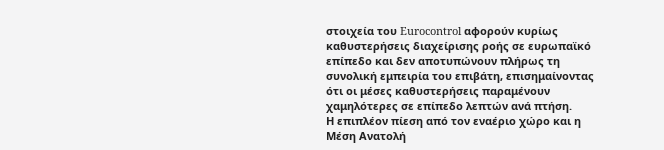στοιχεία του Eurocontrol αφορούν κυρίως καθυστερήσεις διαχείρισης ροής σε ευρωπαϊκό επίπεδο και δεν αποτυπώνουν πλήρως τη συνολική εμπειρία του επιβάτη, επισημαίνοντας ότι οι μέσες καθυστερήσεις παραμένουν χαμηλότερες σε επίπεδο λεπτών ανά πτήση.
Η επιπλέον πίεση από τον εναέριο χώρο και η Μέση Ανατολή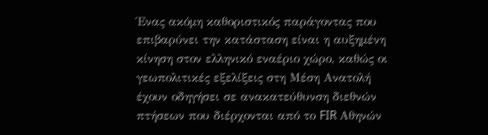Ένας ακόμη καθοριστικός παράγοντας που επιβαρύνει την κατάσταση είναι η αυξημένη κίνηση στον ελληνικό εναέριο χώρο, καθώς οι γεωπολιτικές εξελίξεις στη Μέση Ανατολή έχουν οδηγήσει σε ανακατεύθυνση διεθνών πτήσεων που διέρχονται από το FIR Αθηνών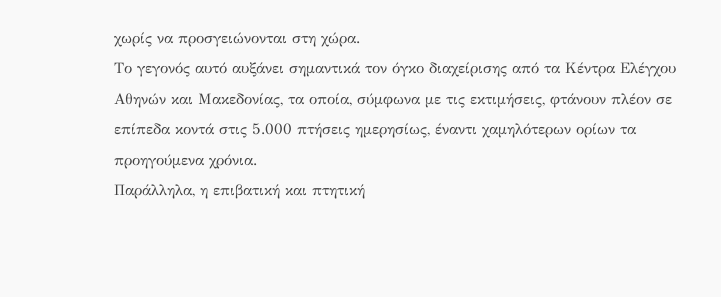χωρίς να προσγειώνονται στη χώρα.
Το γεγονός αυτό αυξάνει σημαντικά τον όγκο διαχείρισης από τα Κέντρα Ελέγχου Αθηνών και Μακεδονίας, τα οποία, σύμφωνα με τις εκτιμήσεις, φτάνουν πλέον σε επίπεδα κοντά στις 5.000 πτήσεις ημερησίως, έναντι χαμηλότερων ορίων τα προηγούμενα χρόνια.
Παράλληλα, η επιβατική και πτητική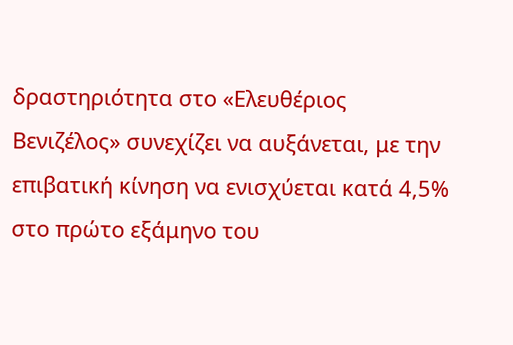δραστηριότητα στο «Ελευθέριος Βενιζέλος» συνεχίζει να αυξάνεται, με την επιβατική κίνηση να ενισχύεται κατά 4,5% στο πρώτο εξάμηνο του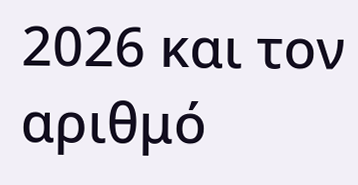2026 και τον αριθμό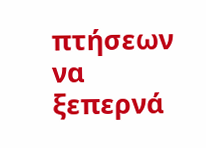πτήσεων να ξεπερνά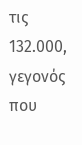τις 132.000, γεγονός που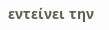εντείνει την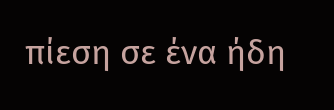πίεση σε ένα ήδη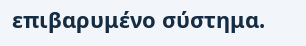επιβαρυμένο σύστημα.